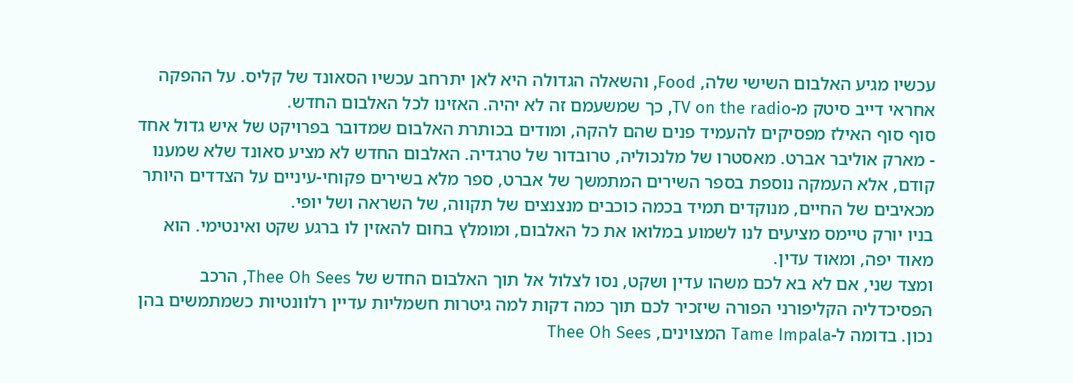עכשיו מגיע האלבום השישי שלה, Food, והשאלה הגדולה היא לאן יתרחב עכשיו הסאונד של קליס. על ההפקה אחראי דייב סיטק מ-TV on the radio, כך שמשעמם זה לא יהיה. האזינו לכל האלבום החדש.
סוף סוף האילז מפסיקים להעמיד פנים שהם להקה, ומודים בכותרת האלבום שמדובר בפרויקט של איש גדול אחד - מארק אוליבר אברט. מאסטרו של מלנכוליה, טרובדור של טרגדיה. האלבום החדש לא מציע סאונד שלא שמענו קודם, אלא העמקה נוספת בספר השירים המתמשך של אברט, ספר מלא בשירים פקוחי-עיניים על הצדדים היותר מכאיבים של החיים, מנוקדים תמיד בכמה כוכבים מנצנצים של תקווה, של השראה ושל יופי.
בניו יורק טיימס מציעים לנו לשמוע במלואו את כל האלבום, ומומלץ בחום להאזין לו ברגע שקט ואינטימי. הוא מאוד יפה, ומאוד עדין.
ומצד שני, אם לא בא לכם משהו עדין ושקט, נסו לצלול אל תוך האלבום החדש של Thee Oh Sees, הרכב הפסיכדליה הקליפורני הפורה שיזכיר לכם תוך כמה דקות למה גיטרות חשמליות עדיין רלוונטיות כשמתמשים בהן נכון. בדומה ל-Tame Impala המצוינים, Thee Oh Sees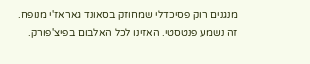מנגנים רוק פסיכדלי שמחוזק בסאונד גאראז'י מנופח. זה נשמע פנטסטי. האזינו לכל האלבום בפיצ'פורק.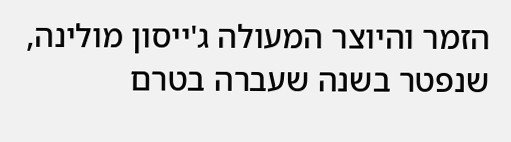הזמר והיוצר המעולה ג'ייסון מולינה, שנפטר בשנה שעברה בטרם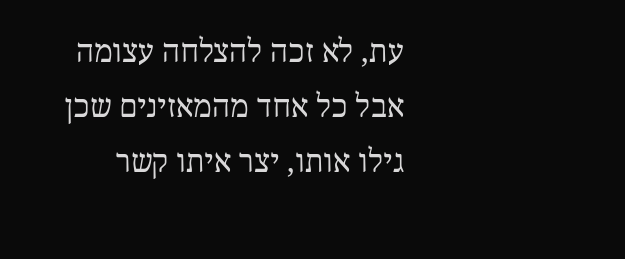עת, לא זכה להצלחה עצומה אבל כל אחד מהמאזינים שכן גילו אותו, יצר איתו קשר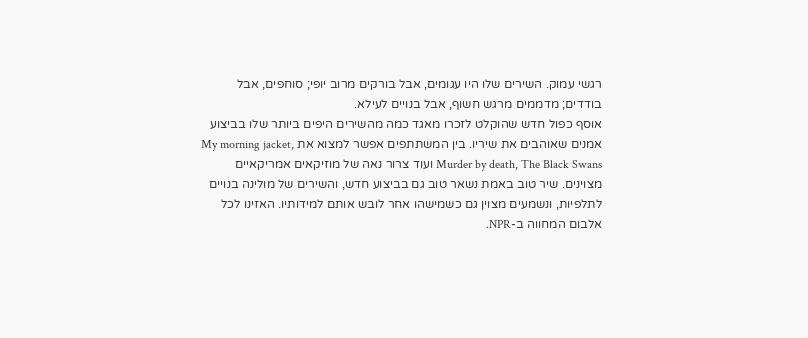רגשי עמוק. השירים שלו היו עגומים, אבל בורקים מרוב יופי; סוחפים, אבל בודדים; מדממים מרגש חשוף, אבל בנויים לעילא.
אוסף כפול חדש שהוקלט לזכרו מאגד כמה מהשירים היפים ביותר שלו בביצוע אמנים שאוהבים את שיריו. בין המשתתפים אפשר למצוא את My morning jacket, Murder by death, The Black Swans ועוד צרור נאה של מוזיקאים אמריקאיים מצוינים. שיר טוב באמת נשאר טוב גם בביצוע חדש, והשירים של מולינה בנויים לתלפיות, ונשמעים מצוין גם כשמישהו אחר לובש אותם למידותיו. האזינו לכל אלבום המחווה ב-NPR.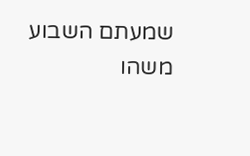שמעתם השבוע משהו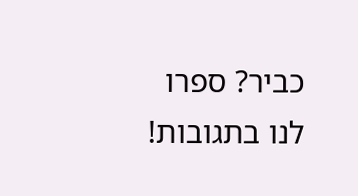כביר? ספרו לנו בתגובות!